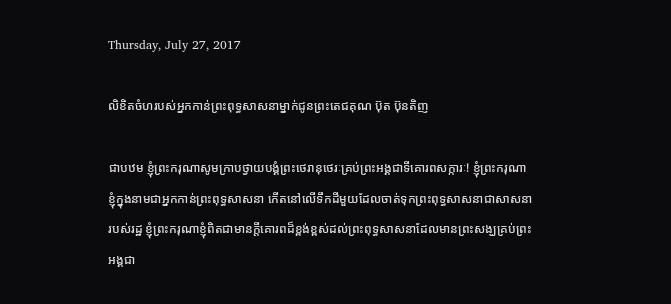Thursday, July 27, 2017

លិខិតចំហរបស់អ្នកកាន់ព្រះពុទ្ធសាសនាម្នាក់ជូនព្រះតេជគុណ ប៊ុត ប៊ុនតិញ

ជាបឋម ខ្ញុំព្រះករុណាសូមក្រាបថ្វាយបង្គំព្រះថេរានុថេរៈគ្រប់ព្រះអង្គជាទីគោរពសក្ការៈ! ខ្ញុំព្រះករុណាខ្ញុំក្នុងនាមជាអ្នកកាន់ព្រះពុទ្ធសាសនា កើតនៅលើទឹកដីមួយដែលចាត់ទុកព្រះពុទ្ធសាសនាជាសាសនារបស់រដ្ឋ ខ្ញុំព្រះករុណាខ្ញុំពិតជាមានក្តីគោរពដ៏ខ្ពង់ខ្ពស់ដល់ព្រះពុទ្ធសាសនាដែលមានព្រះសង្ឃគ្រប់ព្រះអង្គជា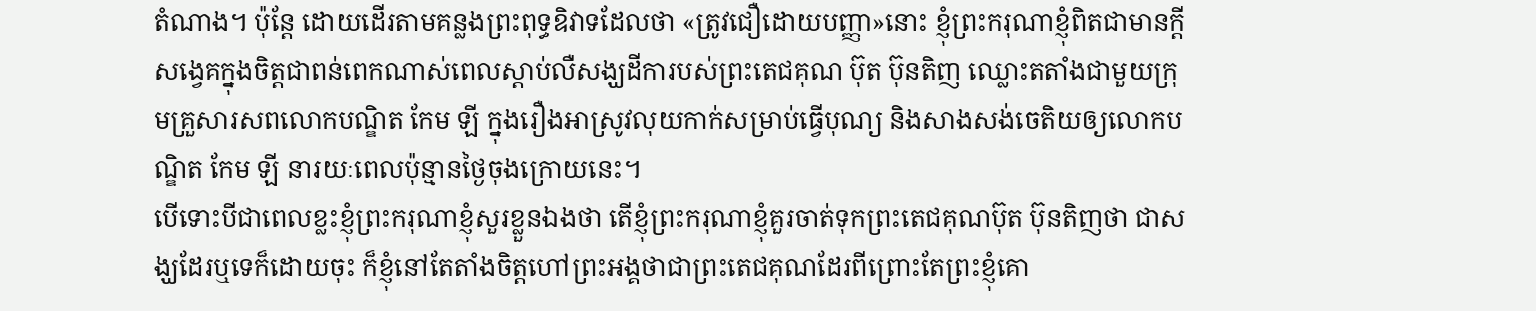តំណាង។ ប៉ុន្តែ ដោយដើរតាមគន្លងព្រះពុទ្ធឧិវាទដែលថា «ត្រូវជឿដោយបញ្ញា»នោះ ខ្ញុំព្រះករុណាខ្ញុំពិតជាមានក្តីសង្វេគក្នុងចិត្តជាពន់ពេកណាស់ពេលស្តាប់លឺសង្ឃដីការបស់ព្រះតេជគុណ ប៊ុត ប៊ុនតិញ ឈ្លោះតតាំងជាមួយក្រុមគ្រួសារសពលោកបណ្ឌិត កែម ឡី ក្នុងរឿងអាស្រូវលុយកាក់សម្រាប់ធ្វើបុណ្យ និងសាងសង់ចេតិយឲ្យលោកបណ្ឌិត កែម ឡី នារយៈពេលប៉ុន្មានថ្ងៃចុងក្រោយនេះ។
បើទោះបីជាពេលខ្លះខ្ញុំព្រះករុណាខ្ញុំសួរខ្លួនឯងថា តើខ្ញុំព្រះករុណាខ្ញុំគួរចាត់ទុកព្រះតេជគុណប៊ុត ប៊ុនតិញថា ជាសង្ឃដែរឬទេក៏ដោយចុះ ក៏ខ្ញុំនៅតែតាំងចិត្តហៅព្រះអង្គថាជាព្រះតេជគុណដែរពីព្រោះតែព្រះខ្ញុំគោ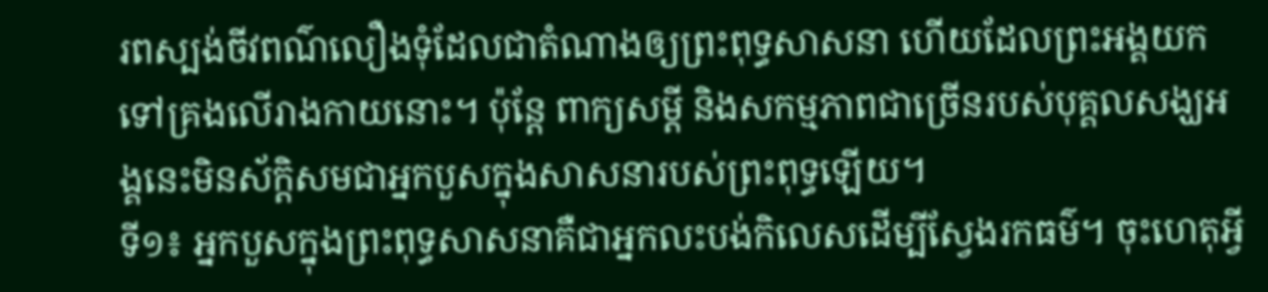រពស្បង់ចីវពណ៌លឿងទុំដែលជាតំណាងឲ្យព្រះពុទ្ធសាសនា ហើយដែលព្រះអង្គយកទៅគ្រងលើរាងកាយនោះ។ ប៉ុន្តែ ពាក្យសម្តី និងសកម្មភាពជាច្រើនរបស់បុគ្គលសង្ឃអង្គនេះមិនស័ក្តិសមជាអ្នកបួសក្នុងសាសនារបស់ព្រះពុទ្ធឡើយ។
ទី១៖ អ្នកបួសក្នុងព្រះពុទ្ធសាសនាគឺជាអ្នកលះបង់កិលេសដើម្បីស្វែងរកធម៌។ ចុះហេតុអ្វី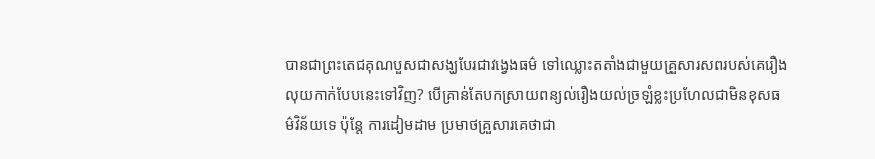បានជាព្រះតេជគុណបួសជាសង្ឃបែរជាវង្វេងធម៌ ទៅឈ្លោះតតាំងជាមួយគ្រួសារសពរបស់គេរឿងលុយកាក់បែបនេះទៅវិញ? បើគ្រាន់តែបកស្រាយពន្យល់រឿងយល់ច្រឡំខ្លះប្រហែលជាមិនខុសធម៌វិន័យទេ ប៉ុន្តែ ការដៀមដាម ប្រមាថគ្រួសារគេថាជា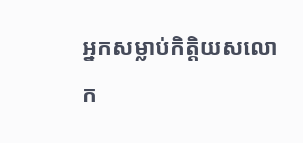អ្នកសម្លាប់កិត្តិយសលោក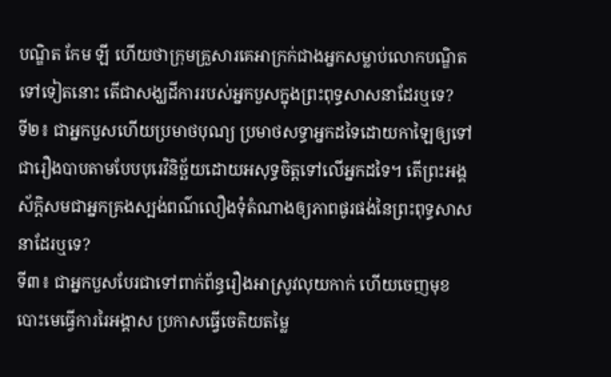បណ្ឌិត កែម ឡី ហើយថាក្រុមគ្រួសារគេអាក្រក់ជាងអ្នកសម្លាប់លោកបណ្ឌិតទៅទៀតនោះ តើជាសង្ឃដីការរបស់អ្នកបួសក្នុងព្រះពុទ្ធសាសនាដែរឬទេ?
ទី២៖ ជាអ្នកបួសហើយប្រមាថបុណ្យ ប្រមាថសទ្ធាអ្នកដទៃដោយកាឡៃឲ្យទៅជារឿងបាបតាមបែបបុរេវិនិច្ឆ័យដោយអសុទ្ធចិត្តទៅលើអ្នកដទៃ។ តើព្រះអង្គស័ក្តិសមជាអ្នកគ្រងស្បង់ពណ៌លឿងទុំតំណាងឲ្យភាពផូរផង់នៃព្រះពុទ្ធសាសនាដែរឬទេ?
ទី៣៖ ជាអ្នកបួសបែរជាទៅពាក់ព័ន្ធរឿងអាស្រូវលុយកាក់ ហើយចេញមុខបោះមេធ្វើការរៃអង្គាស ប្រកាសធ្វើចេតិយតម្លៃ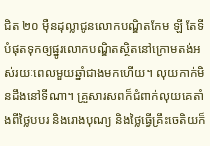ជិត ២០ ម៉ឺនដុល្លាជូនលោកបណ្ឌិតកែម ឡី តែទីបំផុតទុកឲ្យផ្នូរលោកបណ្ឌិតស្ថិតនៅក្រោមតង់អស់រយៈពេលមួយឆ្នាំជាងមកហើយ។ លុយកាក់មិនដឹងនៅទីណា។ គ្រួសារសពក៏ជំពាក់លុយគេតាំងពីថ្លៃបបរ និងរោងបុណ្យ និងថ្លៃធ្វើគ្រឹះចេតិយក៏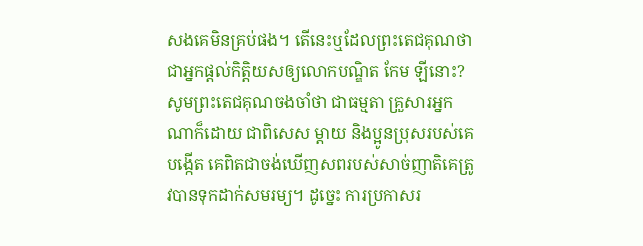សងគេមិនគ្រប់ផង។ តើនេះឬដែលព្រះតេជគុណថាជាអ្នកផ្តល់កិត្តិយសឲ្យលោកបណ្ឌិត កែម ឡីនោះ? សូមព្រះតេជគុណចងចាំថា ជាធម្មតា គ្រួសារអ្នកណាក៏ដោយ ជាពិសេស ម្តាយ និងប្អូនប្រុសរបស់គេបង្កើត គេពិតជាចង់ឃើញសពរបស់សាច់ញាតិគេត្រូវបានទុកដាក់សមរម្យ។ ដូច្នេះ ការប្រកាសរ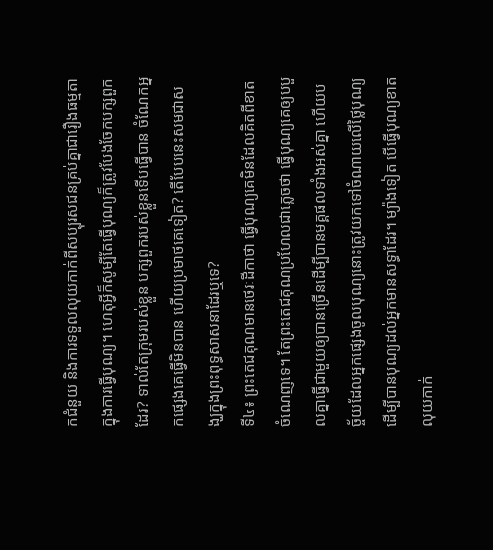កជំនួយ និងការទទួលលុយកាក់ពីសប្បុរសជនគ្រប់គ្នាជារឿងធម្មតាក្នុងការធ្វើបុណ្យ។ ហេតុអ្វីក៏សូម្បីតែធ្វើបុណ្យក៏ត្រូវបែងចែកបក្សពួកដែរ? ទាល់តែក្រុមរបស់ខ្លួន បក្សពួករបស់ខ្លួនទើបធ្វើបាន ចំណែកអ្នកផ្សេងគេធ្វើមិនបាន ហើយប្រមាថគេទៀត? តើបែបនេះសមជាសង្ឃក្នុងព្រះពុទ្ធសាសនាដែរឬទេ?
ទី៤៖ ព្រះតេជគុណមានថេរៈដីកាថា ធ្វើបុណ្យគេមិនដែលគិតពីខាតចំណេញទេ។ តែព្រះតេជគុណប្រហែលជាភ្លេចថា ធ្វើបុណ្យគេឲ្យបបួលគ្នាធ្វើជាមួយឲ្យបានច្រើនដើម្បីបានមគ្គផលទាំងអស់គ្នា ហើយបច្ច័យដែលអ្នកផ្សេងចូលបុណ្យនោះត្រូវយកទៅចំណាយលើថ្លៃបុណ្យដើម្បីបានបុណ្យដល់អ្នកមានសទ្ធាដែរ។ ម្យ៉ាងទៀត បើធ្វើបុណ្យខាតលុយកាក់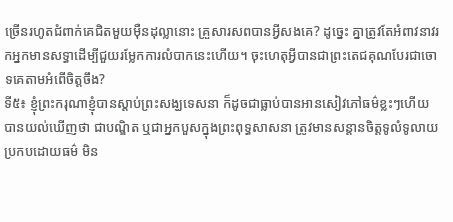ច្រើនរហូតជំពាក់គេជិតមួយម៉ឺនដុល្លានោះ គ្រួសារសពបានអ្វីសងគេ? ដូច្នេះ គ្នាត្រូវតែអំពាវនាវរកអ្នកមានសទ្ធាដើម្បីជួយរម្លែកការលំបាកនេះហើយ។ ចុះហេតុអ្វីបានជាព្រះតេជគុណបែរជាចោទគេតាមអំពើចិត្តចឹង?
ទី៥៖ ខ្ញុំព្រះករុណាខ្ញុំបានស្តាប់ព្រះសង្ឃទេសនា ក៏ដូចជាធ្លាប់បានអានសៀវភៅធម៌ខ្លះៗហើយបានយល់ឃើញថា ជាបណ្ឌិត ឬជាអ្នកបួសក្នុងព្រះពុទ្ធសាសនា ត្រូវមានសន្តានចិត្តទូលំទូលាយប្រកបដោយធម៌ មិន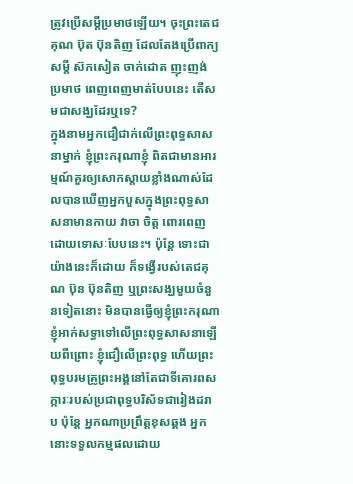ត្រូវប្រើសម្តីប្រមាថឡើយ។ ចុះព្រះតេជគុណ ប៊ុត ប៊ុនតិញ ដែលតែងប្រើពាក្យសម្តី ស៊កសៀត ចាក់ដោត ញុះញង់ ប្រមាថ ពេញពេញមាត់បែបនេះ តើសមជាសង្ឃដែរឬទេ?
ក្នុងនាមអ្នកជឿជាក់លើព្រះពុទ្ធសាសនាម្នាក់ ខ្ញុំព្រះករុណាខ្ញុំ ពិតជាមានអារម្មណ៍គួរឲ្យសោកស្តាយខ្លាំងណាស់ដែលបានឃើញអ្នកបួសក្នុងព្រះពុទ្ធសាសនាមានកាយ វាចា ចិត្ត ពោរពេញដោយទោសៈបែបនេះ។ ប៉ុន្តែ ទោះជាយ៉ាងនេះក៏ដោយ ក៏ទង្វើរបស់តេជគុណ ប៊ុន ប៊ុនតិញ ឬព្រះសង្ឃមួយចំនួនទៀតនោះ មិនបានធ្វើឲ្យខ្ញុំព្រះករុណាខ្ញុំអាក់សទ្ធាទៅលើព្រះពុទ្ធសាសនាឡើយពីព្រោះ ខ្ញុំជឿលើព្រះពុទ្ធ ហើយព្រះពុទ្ធបរមគ្រូព្រះអង្គនៅតែជាទីគោរពសក្ការៈរបស់ប្រជាពុទ្ធបរិស័ទជារៀងដរាប ប៉ុន្តែ អ្នកណាប្រព្រឹត្តខុសឆ្គង អ្នកនោះទទួលកម្មផលដោយ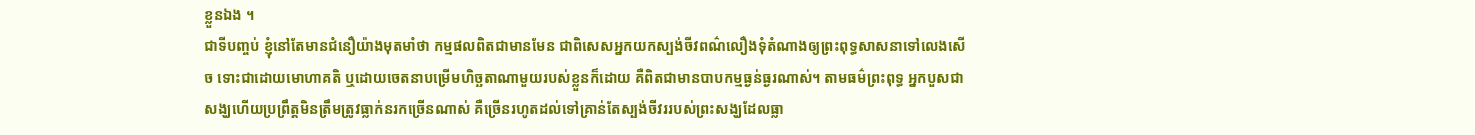ខ្លួនឯង ។
ជាទីបញ្ចប់ ខ្ញុំនៅតែមានជំនឿយ៉ាងមុតមាំថា កម្មផលពិតជាមានមែន ជាពិសេសអ្នកយកស្បង់ចីវពណ៌លឿងទុំតំណាងឲ្យព្រះពុទ្ធសាសនាទៅលេងសើច ទោះជាដោយមោហាគតិ ឬដោយចេតនាបម្រើមហិច្ឆតាណាមួយរបស់ខ្លួនក៏ដោយ គឺពិតជាមានបាបកម្មធ្ងន់ធ្ងរណាស់។ តាមធម៌ព្រះពុទ្ធ អ្នកបួសជាសង្ឃហើយប្រព្រឹត្តមិនត្រឹមត្រូវធ្លាក់នរកច្រើនណាស់ គឺច្រើនរហូតដល់ទៅគ្រាន់តែស្បង់ចីវររបស់ព្រះសង្ឃដែលធ្លា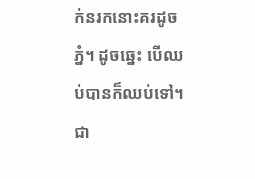ក់នរកនោះគរដូចភ្នំ។ ដូចឆ្នេះ បើឈប់បានក៏ឈប់ទៅ។ ជា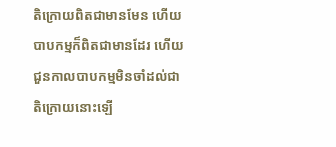តិក្រោយពិតជាមានមែន ហើយបាបកម្មក៏ពិតជាមានដែរ ហើយជួនកាលបាបកម្មមិនចាំដល់ជាតិក្រោយនោះឡើ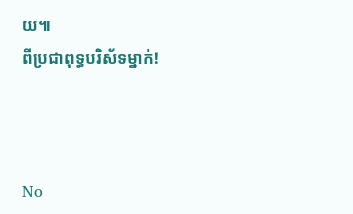យ៕
ពីប្រជាពុទ្ធបរិស័ទម្នាក់!



No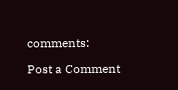comments:

Post a Comment